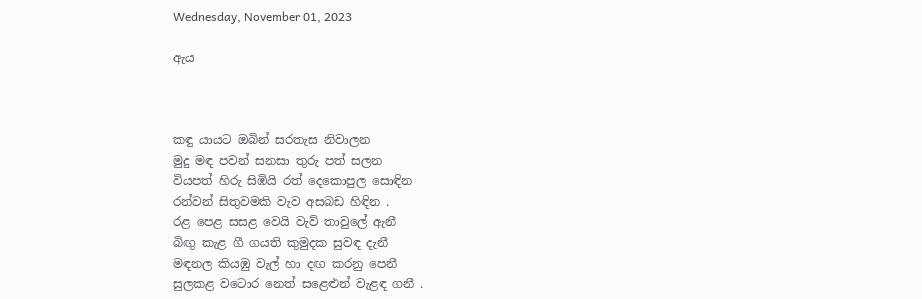Wednesday, November 01, 2023

ඇය



කඳු යායට ඔබින් සරතැස නිවාලන
මුදු මඳ පවන් සනසා තුරු පත් සලන
වියපත් හිරු සිඹියි රත් දෙකොපුල සොඳින
රන්වන් සිතුවමකි වැව අසබඩ හිඳින .
රළ පෙළ සසළ වෙයි වැව් තාවුලේ ඇනී
බිඟු කැළ ගී ගයති කුමුදක සුවඳ දැනී
මඳනල කියඹු වැල් හා දඟ කරනු පෙනී
සුලකළ වටොර නෙත් සළෙළුන් වැළඳ ගනී .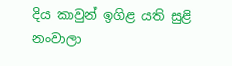දිය කාවුන් ඉගිළ යති සුළි නංවාලා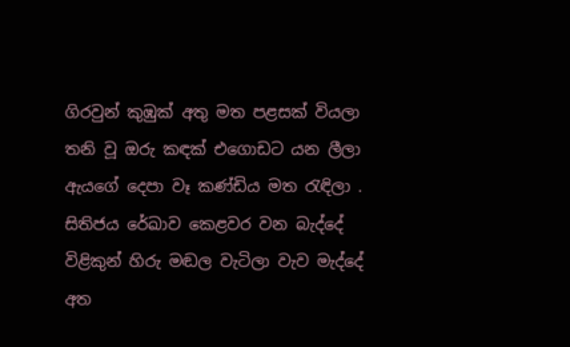ගිරවුන් කුඹුක් අතු මත පළසක් වියලා
තනි වූ ඔරු කඳක් එගොඩට යන ලීලා
ඇයගේ දෙපා වෑ කණ්ඩිය මත රැඳිලා .
සිතිජය රේඛාව කෙළවර වන බැද්දේ
විළිකුන් හිරු මඬල වැටිලා වැව මැද්දේ
අත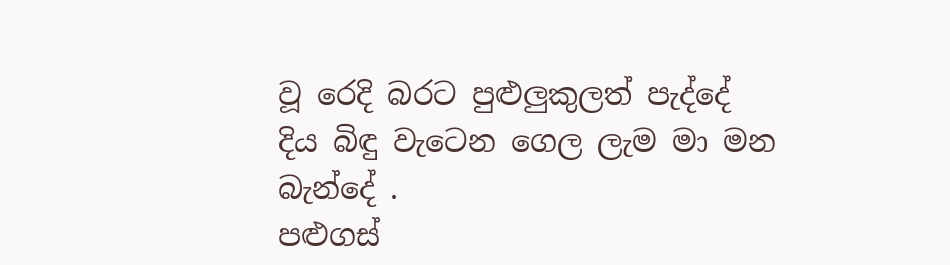වූ රෙදි බරට පුළුලුකුලත් පැද්දේ
දිය බිඳු වැටෙන ගෙල ලැම මා මන බැන්දේ .
පළුගස්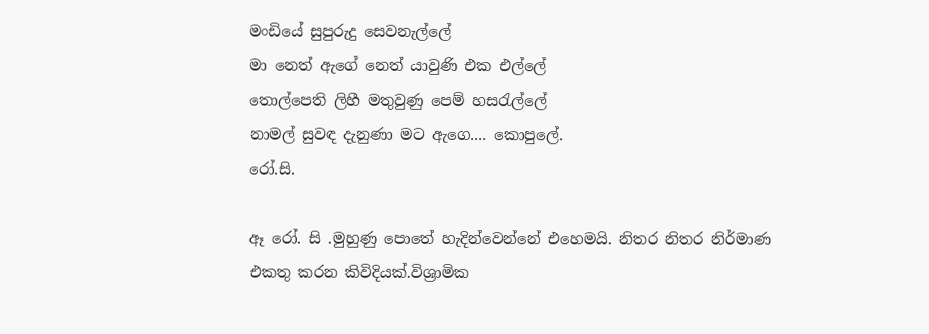මංඩියේ සුපුරුදු සෙවනැල්ලේ
මා නෙත් ඇගේ නෙත් යාවුණි එක එල්ලේ
තොල්පෙති ලිහී මතුවුණු පෙම් හසරැල්ලේ
නාමල් සුවඳ දැනුණා මට ඇගෙ.... කොපුලේ.
රෝ.සි.

ඈ රෝ. සි .මුහුණු පොතේ හැදින්වෙන්නේ එහෙමයි. නිතර නිතර නිර්මාණ එකතු කරන කිවිදියක්.විශ්‍රාමික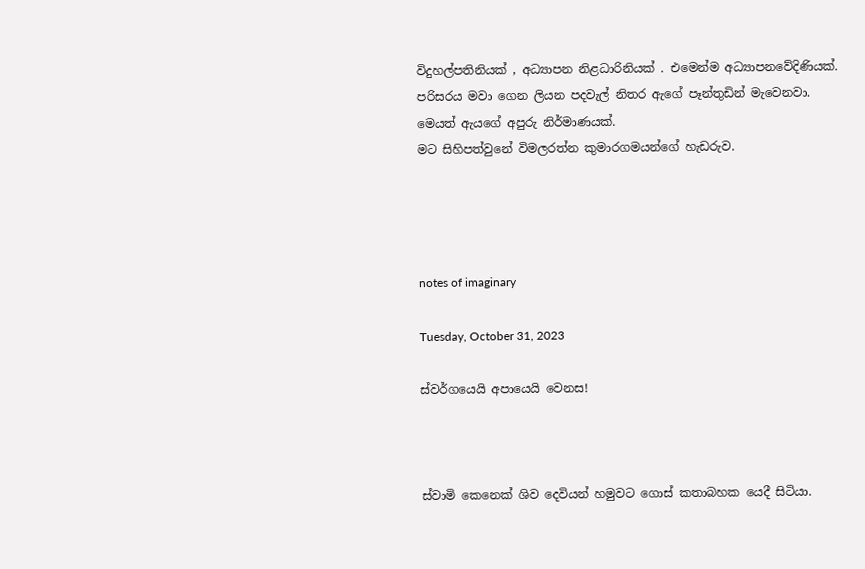විදුහල්පතිනියක් , අධ්‍යාපන නිළධාරිනියක් . එමෙන්ම අධ්‍යාපනවේදිණියක්.
පරිසරය මවා ගෙන ලියන පදවැල් නිතර ඇගේ පෑන්තුඩින් මැවෙනවා.
මෙයත් ඇයගේ අපුරු නිර්මාණයක්.
මට සිහිපත්වුනේ විමලරත්න කුමාරගමයන්ගේ හැඩරුව.




notes of imaginary

Tuesday, October 31, 2023

ස්වර්ගයෙයි අපායෙයි වෙනස!



ස්වාමි කෙනෙක් ශිව දෙවියන් හමුවට ගොස් කතාබහක යෙදී සිටියා.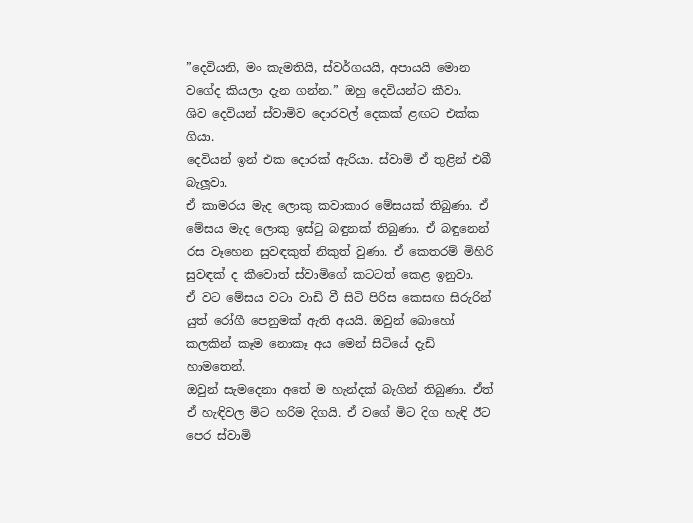”දෙවියනි, මං කැමතියි, ස්වර්ගයයි, අපායයි මොන වගේද කියලා දැන ගන්න.” ඔහු දෙවියන්ට කීවා.
ශිව දෙවියන් ස්වාමිව දොරවල් දෙකක් ළඟට එක්ක ගියා.
දෙවියන් ඉන් එක දොරක් ඇරියා. ස්වාමි ඒ තුළින් එබී බැලූවා.
ඒ කාමරය මැද ලොකු කවාකාර මේසයක් තිබුණා. ඒ මේසය මැද ලොකු ඉස්ටු බඳුනක් තිබුණා. ඒ බඳුනෙන් රස වෑහෙන සුවඳකුත් නිකුත් වුණා. ඒ කෙතරම් මිහිරි සුවඳක් ද කීවොත් ස්වාමිගේ කටටත් කෙළ ඉනුවා.
ඒ වට මේසය වටා වාඩි වී සිටි පිරිස කෙසඟ සිරුරින් යුත් රෝගී පෙනුමක් ඇති අයයි. ඔවුන් බොහෝ කලකින් කෑම නොකෑ අය මෙන් සිටියේ දැඩි හාමතෙන්.
ඔවුන් සැමදෙනා අතේ ම හැන්දක් බැගින් තිබුණා. ඒත් ඒ හැඳිවල මිට හරිම දිගයි. ඒ වගේ මිට දිග හැඳි ඊට පෙර ස්වාමි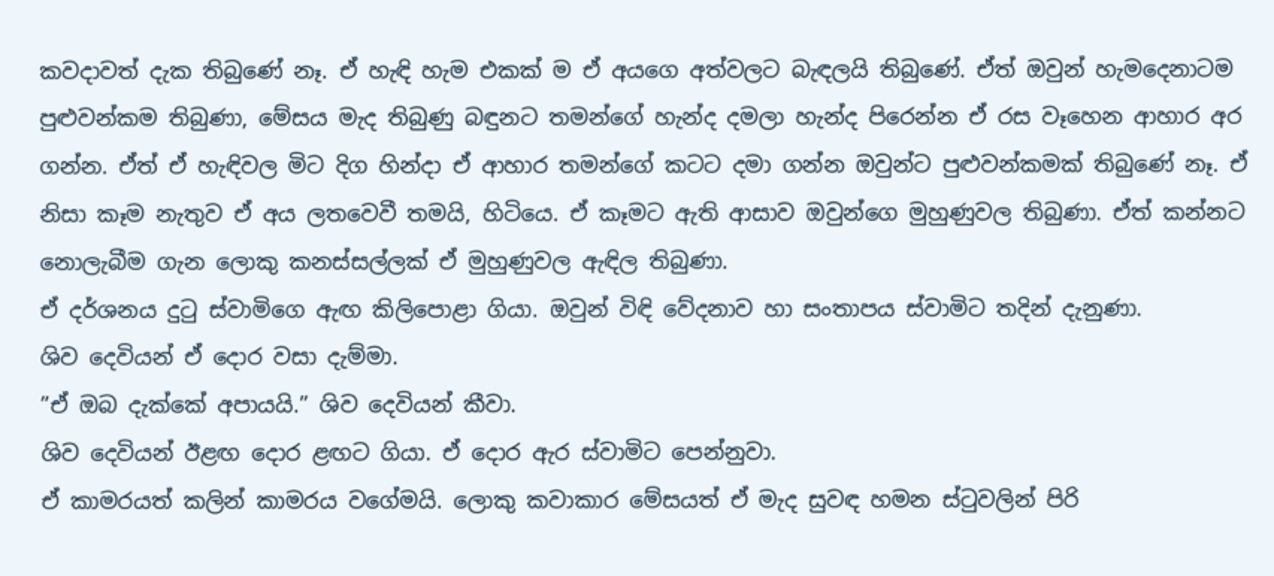කවදාවත් දැක තිබුණේ නෑ. ඒ හැඳි හැම එකක් ම ඒ අයගෙ අත්වලට බැඳලයි තිබුණේ. ඒත් ඔවුන් හැමදෙනාටම පුළුවන්කම තිබුණා, මේසය මැද තිබුණු බඳුනට තමන්ගේ හැන්ද දමලා හැන්ද පිරෙන්න ඒ රස වෑහෙන ආහාර අර ගන්න. ඒත් ඒ හැඳිවල මිට දිග හින්දා ඒ ආහාර තමන්ගේ කටට දමා ගන්න ඔවුන්ට පුළුවන්කමක් තිබුණේ නෑ. ඒ නිසා කෑම නැතුව ඒ අය ලතවෙවී තමයි, හිටියෙ. ඒ කෑමට ඇති ආසාව ඔවුන්ගෙ මුහුණුවල තිබුණා. ඒත් කන්නට නොලැබීම ගැන ලොකු කනස්සල්ලක් ඒ මුහුණුවල ඇඳිල තිබුණා.
ඒ දර්ශනය දුටු ස්වාමිගෙ ඇඟ කිලිපොළා ගියා. ඔවුන් විඳි වේදනාව හා සංතාපය ස්වාමිට තදින් දැනුණා.
ශිව දෙවියන් ඒ දොර වසා දැම්මා.
”ඒ ඔබ දැක්කේ අපායයි.” ශිව දෙවියන් කීවා.
ශිව දෙවියන් ඊළඟ දොර ළඟට ගියා. ඒ දොර ඇර ස්වාමිට පෙන්නුවා.
ඒ කාමරයත් කලින් කාමරය වගේමයි. ලොකු කවාකාර මේසයත් ඒ මැද සුවඳ හමන ස්ටුවලින් පිරි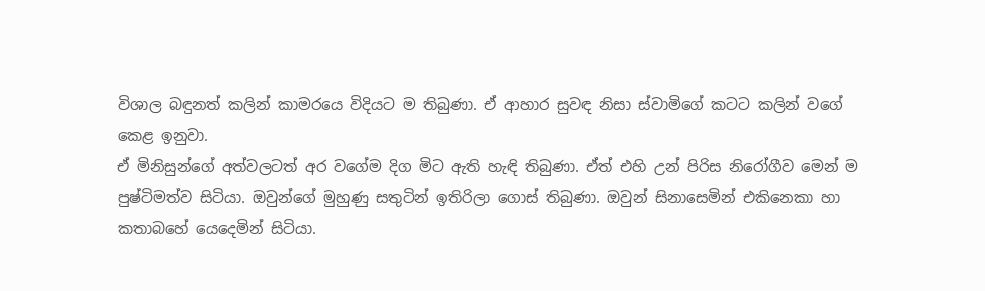විශාල බඳුනත් කලින් කාමරයෙ විදියට ම තිබුණා. ඒ ආහාර සුවඳ නිසා ස්වාමිගේ කටට කලින් වගේ කෙළ ඉනුවා.
ඒ මිනිසුන්ගේ අත්වලටත් අර වගේම දිග මිට ඇති හැඳි තිබුණා. ඒත් එහි උන් පිරිස නිරෝගීව මෙන් ම පුෂ්ටිමත්ව සිටියා. ඔවුන්ගේ මුහුණු සතුටින් ඉතිරිලා ගොස් තිබුණා. ඔවුන් සිනාසෙමින් එකිනෙකා හා කතාබහේ යෙදෙමින් සිටියා.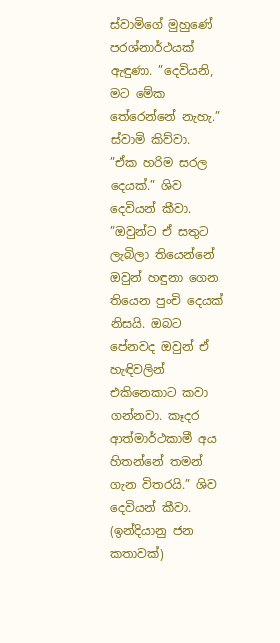ස්වාමිගේ මුහුණේ පරශ්නාර්ථයක් ඇඳුණා. ”දෙවියනි, මට මේක තේරෙන්නේ නැහැ.” ස්වාමි කිව්වා.
”ඒක හරිම සරල දෙයක්.” ශිව දෙවියන් කීවා. ”ඔවුන්ට ඒ සතුට ලැබිලා තියෙන්නේ ඔවුන් හඳුනා ගෙන තියෙන පුංචි දෙයක් නිසයි. ඔබට පේනවද ඔවුන් ඒ හැඳිවලින් එකිනෙකාට කවා ගන්නවා. කෑදර ආත්මාර්ථකාමී අය හිතන්නේ තමන් ගැන විතරයි.” ශිව දෙවියන් කීවා.
(ඉන්දියානු ජන කතාවක්)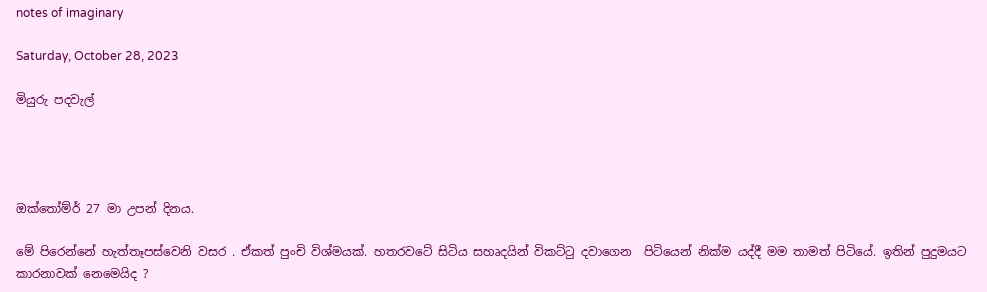notes of imaginary

Saturday, October 28, 2023

මියුරු පදවැල්




ඔක්තෝම්ර් 27 මා උපන් දිනය.

මේ පිරෙන්නේ හැත්තෑපස්වෙනි වසර . ඒකත් පුංචි විශ්මයක්. හතරවටේ සිටිය සහෘදයින් විකට්ටු දවාගෙන  පිටියෙන් නික්ම යද්දී මම තාමත් පිටියේ. ඉතින් පුදුමයට කාරනාවක් නෙමෙයිද ?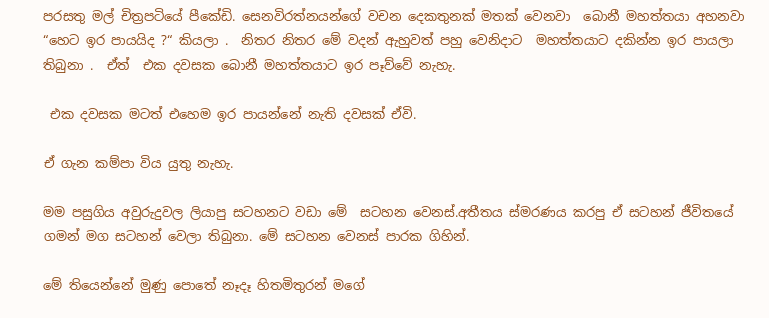පරසතු මල් චිත්‍රපටියේ පීකේඩි. සෙනවිරත්නයන්ගේ වචන දෙකතුනක් මතක් වෙනවා  බොනී මහත්තයා අහනවා “හෙට ඉර පායයිද ?“ කියලා .  නිතර නිතර මේ වදන් ඇහුවත් පහු වෙනිදාට  මහත්තයාට දකින්න ඉර පායලා තිබුනා .  ඒත්  එක දවසක බොනී මහත්තයාට ඉර පෑව්වේ නැහැ.

 එක දවසක මටත් එහෙම ඉර පායන්නේ නැති දවසක් ඒවි.

ඒ ගැන කම්පා විය යුතු නැහැ.

මම පසුගිය අවුරුදුවල ලියාපු සටහනට වඩා මේ  සටහන වෙනස්.අතීතය ස්මරණය කරපු ඒ සටහන් ජීවිතයේ ගමන් මග සටහන් වෙලා තිබුනා. මේ සටහන වෙනස් පාරක ගිහින්.

මේ තියෙන්නේ මුණු පොතේ නෑදෑ හිතමිතුරන් මගේ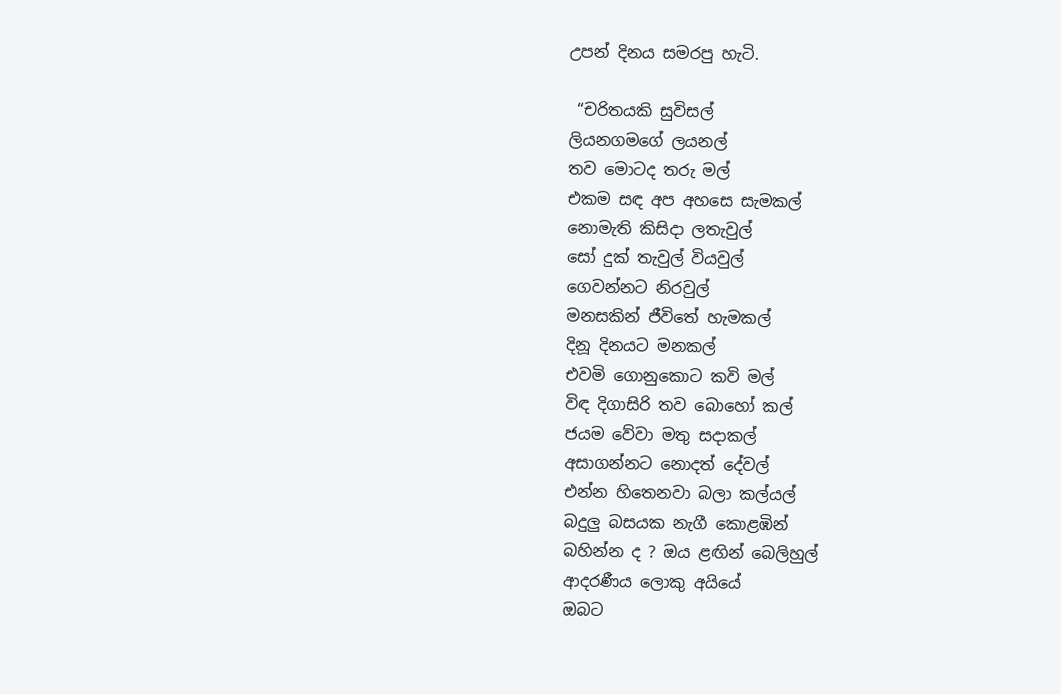උපන් දිනය සමරපු හැටි.

 “චරිතයකි සුවිසල්
ලියනගමගේ ලයනල්
තව මොටද තරු මල්
එකම සඳ අප අහසෙ සැමකල්
නොමැති කිසිදා ලතැවුල්
සෝ දුක් තැවුල් වියවුල්
ගෙවන්නට නිරවුල්
මනසකින් ජීවිතේ හැමකල්
දිනූ දිනයට මනකල්
එවමි ගොනුකොට කවි මල්
විඳ දිගාසිරි තව බොහෝ කල්
ජයම වේවා මතු සදාකල්
අසාගන්නට නොදත් දේවල්
එන්න හිතෙනවා බලා කල්යල්
බදුලු බසයක නැගී කොළඹින්
බහින්න ද ? ඔය ළඟින් බෙලිහුල්
ආදරණීය ලොකු අයියේ
ඔබට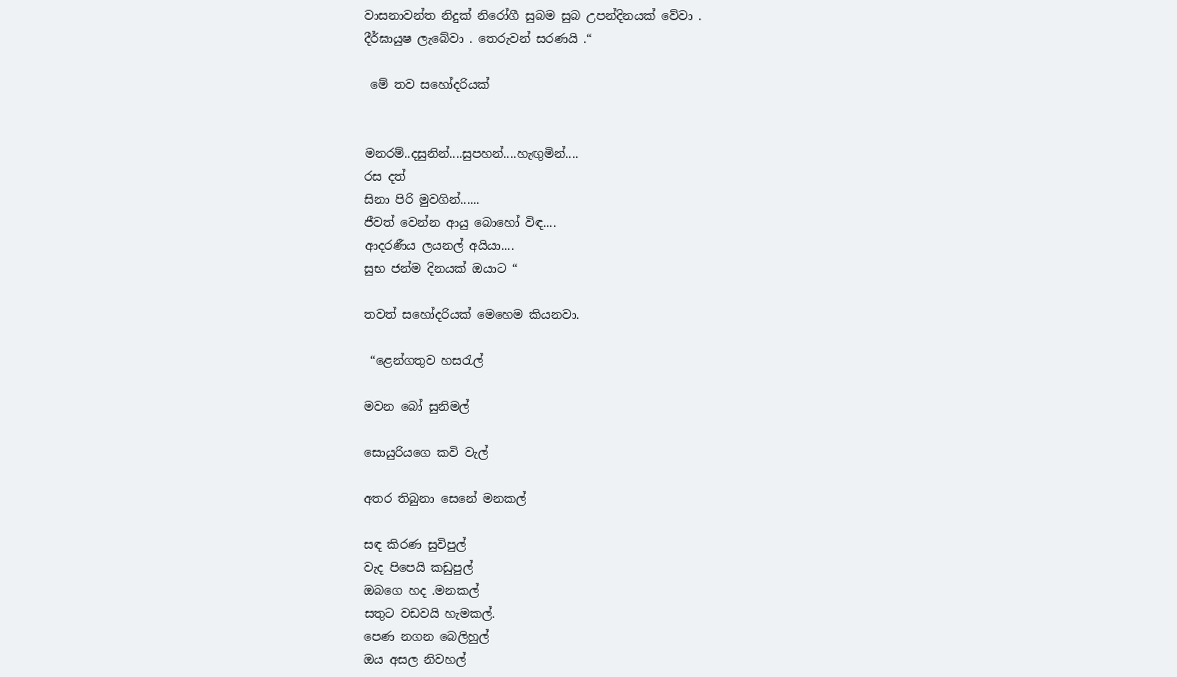වාසනාවන්ත නිදුක් නිරෝගී සුබම සුබ උපන්දිනයක් වේවා .
දීර්ඝායුෂ ලැබේවා . තෙරුවන් සරණයි .“

 මේ තව සහෝදරියක්


මනරම්..දසුනින්....සුපහන්....හැඟුමින්....
රස දත්
සිනා පිරි මුවගින්......
ජීවත් වෙන්න ආයු බොහෝ විඳ....
ආදරණීය ලයනල් අයියා....
සුභ ජන්ම දිනයක් ඔයාට “

තවත් සහෝදරියක් මෙහෙම කියනවා.

 “ළෙන්ගතුව හසරැල්

මවන බෝ සුනිමල්

සොයුරියගෙ කවි වැල්

අතර තිබුනා සෙනේ මනකල්

සඳ කිරණ සුවිපුල්
වැද පිපෙයි කඩුපුල්
ඔබගෙ හද .මනකල්
සතුට වඩවයි හැමකල්.
පෙණ නගන බෙලිහුල්
ඔය අසල නිවහල්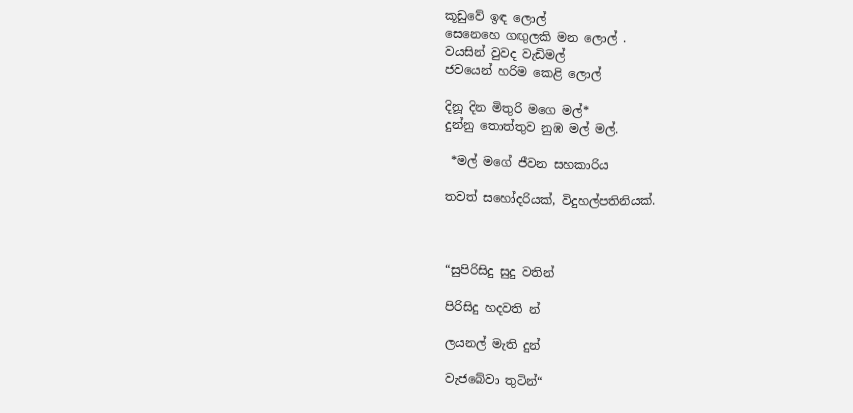කූඩුවේ ඉඳ ලොල්
සෙනෙහෙ ගඟුලකි මන ලොල් .
වයසින් වුවද වැඩිමල්
ජවයෙන් හරිම කෙළි ලොල්

දිනූ දින මිතුරි මගෙ මල්*
දුන්නු තොත්තුව නුඹ මල් මල්.

 *මල් මගේ ජීවන සහකාරිය

තවත් සහෝදරියක්, විදුහල්පතිනියක්.



“සුපිරිසිදු සුදු වතින්

පිරිසිදු හදවති න්

ලයනල් මැති දුන්

වැජබේවා තුටින්“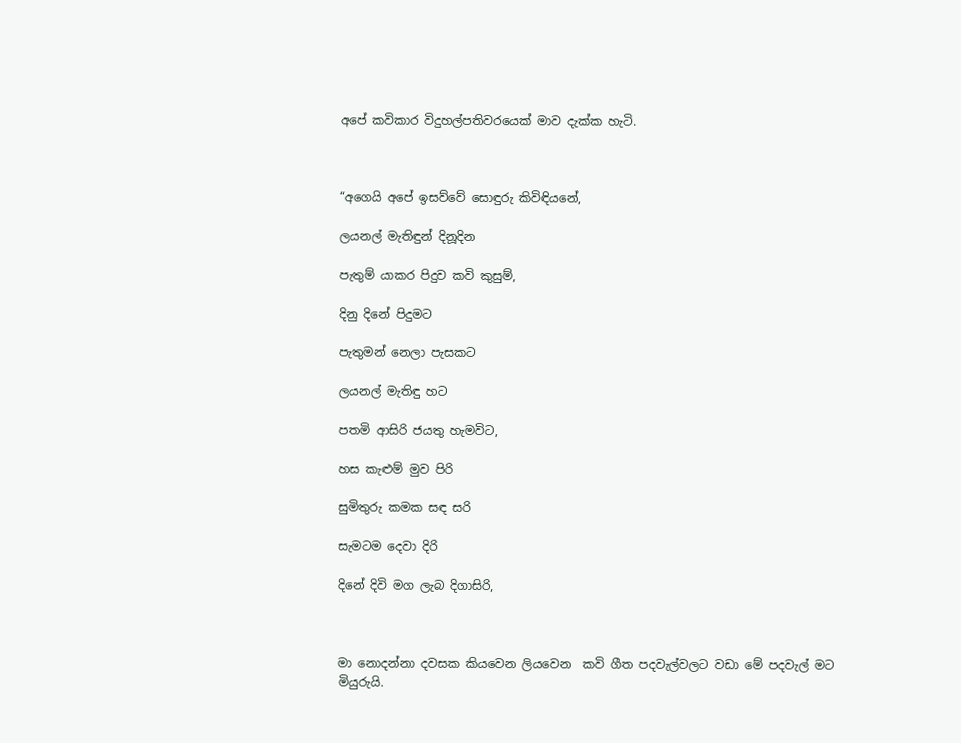අපේ කවිකාර විදුහල්පතිවරයෙක් මාව දැක්ක හැටි.



“අගෙයි අපේ ඉසව්වේ සොඳුරු කිවිඳියනේ,

ලයනල් මැතිඳුන් දිනූදින

පැතුම් යාකර පිදුව කවි කුසුම්,

දිනු දිනේ පිදුමට

පැතුමන් නෙලා පැසකට

ලයනල් මැතිඳු හට

පතමි ආසිරි ජයතු හැමවිට,

හස කැළුම් මුව පිරි

සුමිතුරු කමක සඳ සරි

සැමටම දෙවා දිරි

දිනේ දිවි මග ලැබ දිගාසිරි,



මා නොදන්නා දවසක කියවෙන ලියවෙන  කවි ගීත පදවැල්වලට වඩා මේ පදවැල් මට මියුරුයි.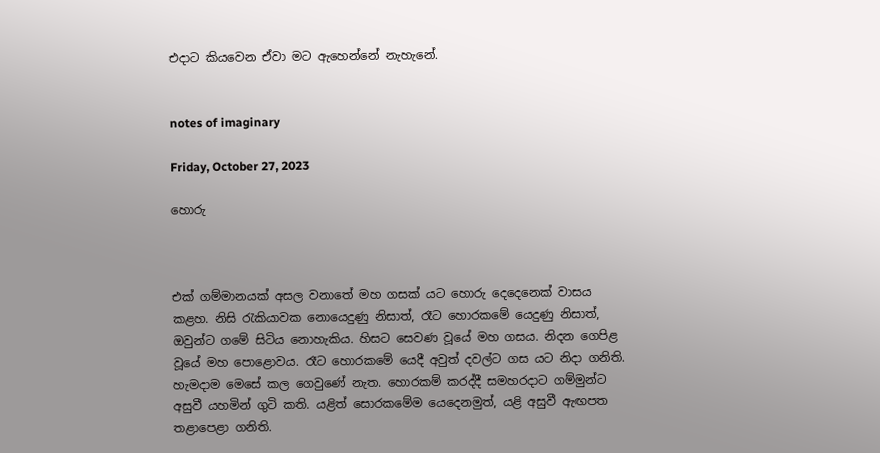එදාට කියවෙන ඒවා මට ඇහෙන්නේ නැහැනේ.


notes of imaginary

Friday, October 27, 2023

හොරු



එක් ගම්මානයක් අසල වනාතේ මහ ගසක් යට හොරු දෙදෙනෙක් වාසය කළහ. නිසි රැකියාවක නොයෙදුණු නිසාත්, රෑට හොරකමේ යෙදුණු නිසාත්, ඔවුන්ට ගමේ සිටිය නොහැකිය. හිසට සෙවණ වූයේ මහ ගසය. නිදන ගෙපිළ වූයේ මහ පොළොවය. රෑට හොරකමේ යෙදී අවුත් දවල්ට ගස යට නිදා ගනිති. හැමදාම මෙසේ කල ගෙවුණේ නැත. හොරකම් කරද්දී සමහරදාට ගම්මුන්ට අසුවී යහමින් ගුටි කති. යළිත් සොරකමේම යෙදෙනමුත්, යළි අසුවී ඇඟපත තළාපෙළා ගනිති.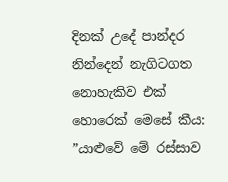දිනක් උදේ පාන්දර නින්දෙන් නැගිටගත නොහැකිව එක් හොරෙක් මෙසේ කීය: ”යාළුවේ මේ රස්සාව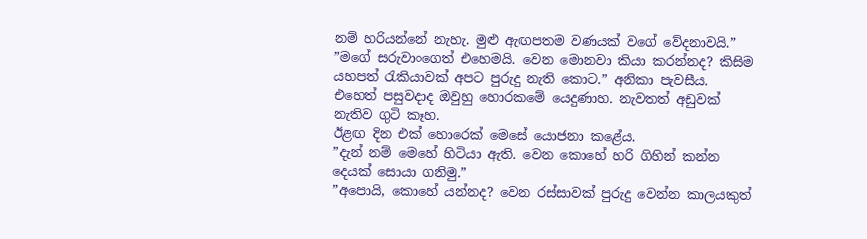නම් හරියන්නේ නැහැ. මුළු ඇඟපතම වණයක් වගේ වේදනාවයි.”
”මගේ සරුවාංගෙත් එහෙමයි. වෙන මොනවා කියා කරන්නද? කිසිම යහපත් රැකියාවක් අපට පුරුදු නැති කොට.” අනිකා පැවසීය.
එහෙත් පසුවදාද ඔවුහු හොරකමේ යෙදුණාහ. නැවතත් අඩුවක් නැතිව ගුටි කෑහ.
ඊළඟ දින එක් හොරෙක් මෙසේ යොජනා කළේය.
”දැන් නම් මෙහේ හිටියා ඇති. වෙන කොහේ හරි ගිහින් කන්න දෙයක් සොයා ගනිමු.”
”අපොයි, කොහේ යන්නද? වෙන රස්සාවක් පුරුදු වෙන්න කාලයකුත්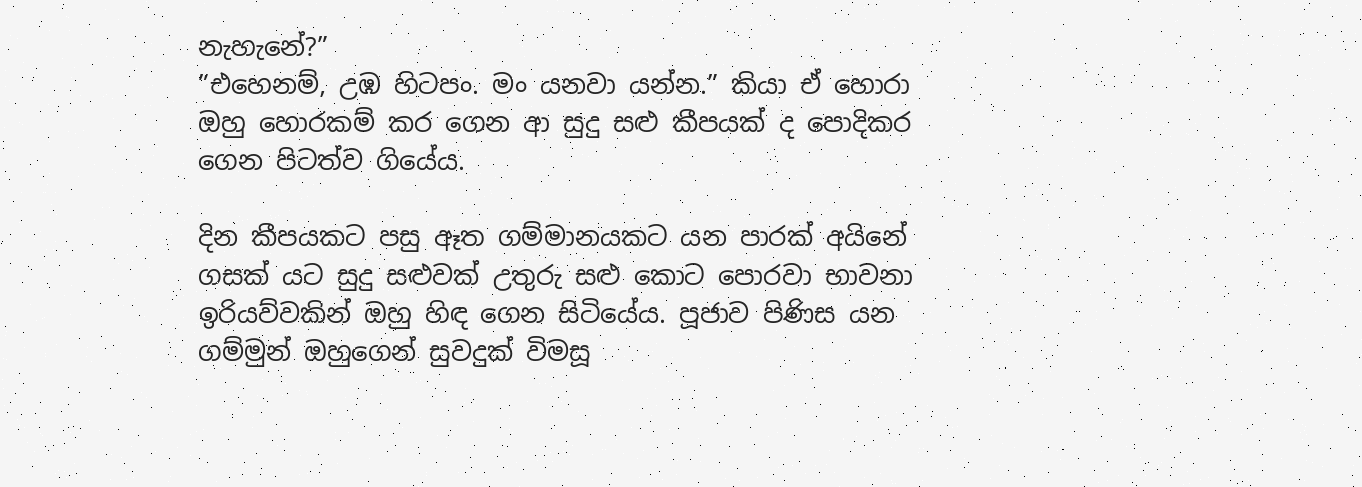නැහැනේ?”
”එහෙනම්, උඹ හිටපං. මං යනවා යන්න.” කියා ඒ හොරා ඔහු හොරකම් කර ගෙන ආ සුදු සළු කීපයක් ද පොදිකර ගෙන පිටත්ව ගියේය.

දින කීපයකට පසු ඈත ගම්මානයකට යන පාරක් අයිනේ ගසක් යට සුදු සළුවක් උතුරු සළු කොට පොරවා භාවනා ඉරියව්වකින් ඔහු හිඳ ගෙන සිටියේය. පූජාව පිණිස යන ගම්මුන් ඔහුගෙන් සුවදුක් විමසූ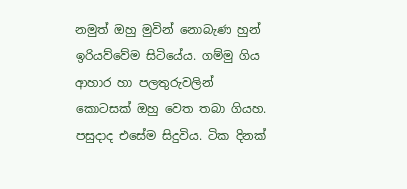නමුත් ඔහු මුවින් නොබැණ හුන් ඉරියව්වේම සිටියේය. ගම්මු ගිය ආහාර හා පලතුරුවලින් කොටසක් ඔහු වෙත තබා ගියහ.
පසුදාද එසේම සිදුවිය. ටික දිනක්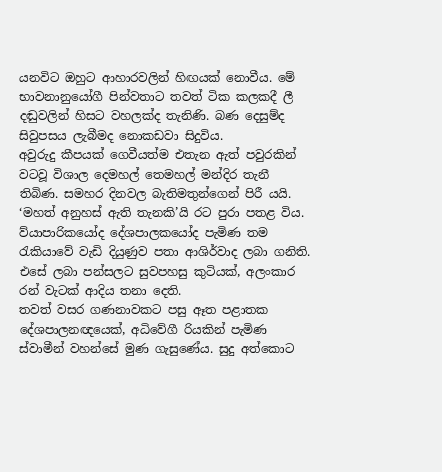යනවිට ඔහුට ආහාරවලින් හිඟයක් නොවීය. මේ භාවනානුයෝගී පින්වතාට තවත් ටික කලකදී ලී දඬුවලින් හිසට වහලක්ද තැනිණි. බණ දෙසුම්ද සිවුපසය ලැබීමද නොකඩවා සිදුවිය.
අවුරුදු කීපයක් ගෙවීයත්ම එතැන ඇත් පවුරකින් වටවූ විශාල දෙමහල් තෙමහල් මන්දිර තැනී තිබිණ. සමහර දිනවල බැතිමතුන්ගෙන් පිරී යයි. ‘මහත් අනුහස් ඇති තැනකි’යි රට පුරා පතළ විය. ව්යාපාරිකයෝද දේශපාලකයෝද පැමිණ තම රැකියාවේ වැඩි දියුණුව පතා ආශිර්වාද ලබා ගනිති. එසේ ලබා පන්සලට සුවපහසු කුටියක්, අලංකාර රන් වැටක් ආදිය තනා දෙති.
තවත් වසර ගණනාවකට පසු ඈත පළාතක දේශපාලනඥයෙක්, අධිවේගී රියකින් පැමිණ ස්වාමීන් වහන්සේ මුණ ගැසුණේය. සුදු අත්කොට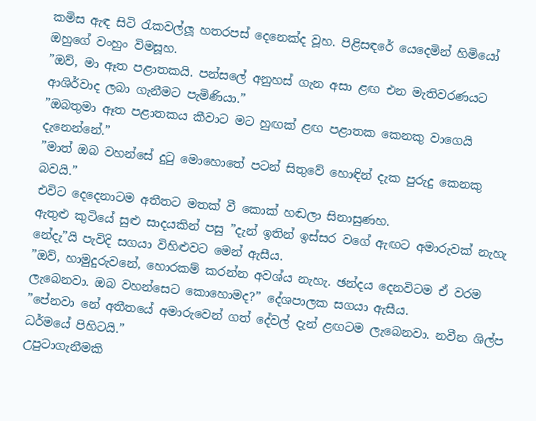කමිස ඇඳ සිටි රැකවල්ලූ හතරපස් දෙනෙක්ද වූහ. පිළිසඳරේ යෙදෙමින් හිමියෝ ඔහුගේ වංහුං විමසූහ.
”ඔව්, මා ඈත පළාතකයි. පන්සලේ අනුහස් ගැන අසා ළඟ එන මැතිවරණයට ආශිර්වාද ලබා ගැනීමට පැමිණියා.”
”ඔබතුමා ඈත පළාතකය කීවාට මට හුඟක් ළඟ පළාතක කෙනකු වාගෙයි දැනෙන්නේ.”
”මාත් ඔබ වහන්සේ දුටු මොහොතේ පටන් සිතුවේ හොඳින් දැක පුරුදු කෙනකු බවයි.”
එවිට දෙදෙනාටම අතීතට මතක් වී කොක් හඬලා සිනාසුණහ.
ඇතුළු කුටියේ සුළු සාදයකින් පසු ”දැන් ඉතින් ඉස්සර වගේ ඇඟට අමාරුවක් නැහැ නේදැ”යි පැවිදි සගයා විහිළුවට මෙන් ඇසීය.
”ඔව්, හාමුදුරුවනේ, හොරකම් කරන්න අවශ්ය නැහැ. ඡන්දය දෙනවිටම ඒ වරම ලැබෙනවා. ඔබ වහන්සෙට කොහොමද?” දේශපාලක සගයා ඇසීය.
”පේනවා නේ අතීතයේ අමාරුවෙන් ගත් දේවල් දැන් ළඟටම ලැබෙනවා. නවීන ශිල්ප ධර්මයේ පිහිටයි.”
උපුටාගැනීමකි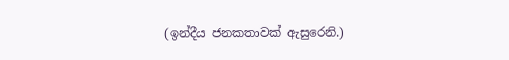(ඉන්දීය ජනකතාවක් ඇසුරෙනි.)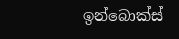ඉන්බොක්ස්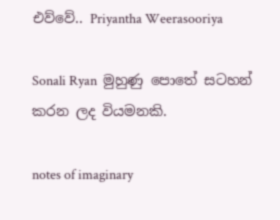එව්වේ.. Priyantha Weerasooriya

Sonali Ryan  මුහුණු පොතේ සටහන් කරන ලද වියමනකි.

notes of imaginary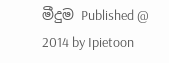මීදුම Published @ 2014 by Ipietoon